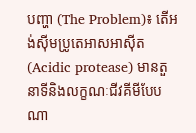បញ្ហា (The Problem)៖ តើអង់ស៊ីមប្រូតេអាសអាស៊ីត (Acidic protease) មានតួនាទីនិងលក្ខណៈជីវគីមីបែបណា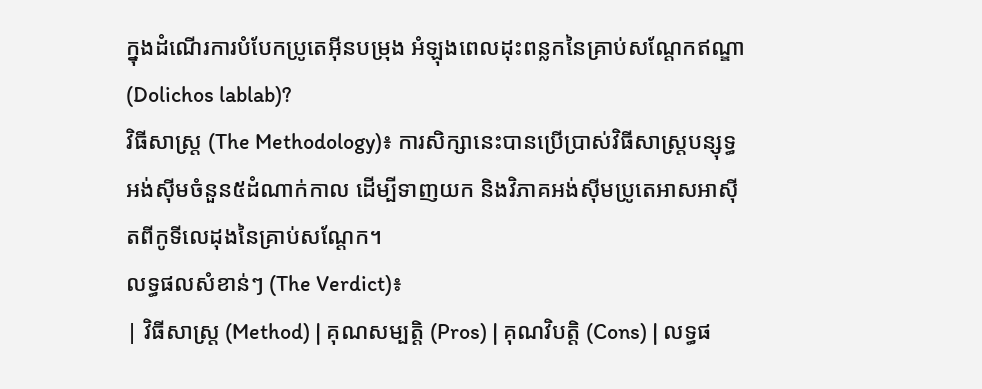ក្នុងដំណើរការបំបែកប្រូតេអ៊ីនបម្រុង អំឡុងពេលដុះពន្លកនៃគ្រាប់សណ្តែកឥណ្ឌា (Dolichos lablab)?
វិធីសាស្ត្រ (The Methodology)៖ ការសិក្សានេះបានប្រើប្រាស់វិធីសាស្ត្របន្សុទ្ធអង់ស៊ីមចំនួន៥ដំណាក់កាល ដើម្បីទាញយក និងវិភាគអង់ស៊ីមប្រូតេអាសអាស៊ីតពីកូទីលេដុងនៃគ្រាប់សណ្តែក។
លទ្ធផលសំខាន់ៗ (The Verdict)៖
| វិធីសាស្ត្រ (Method) | គុណសម្បត្តិ (Pros) | គុណវិបត្តិ (Cons) | លទ្ធផ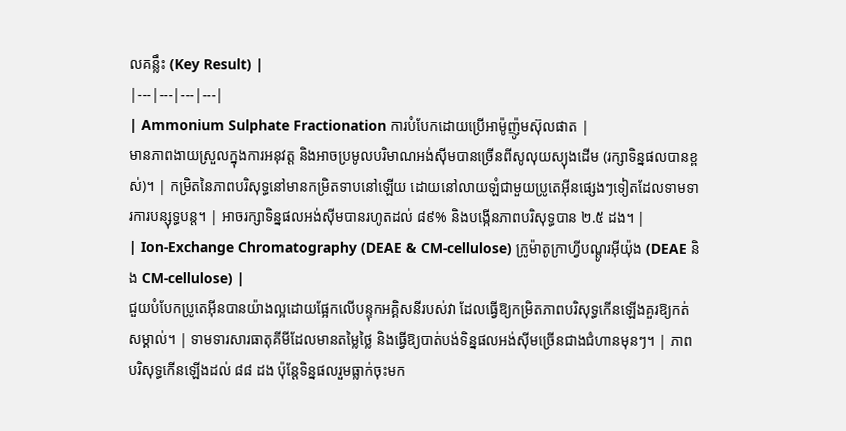លគន្លឹះ (Key Result) |
|---|---|---|---|
| Ammonium Sulphate Fractionation ការបំបែកដោយប្រើអាម៉ូញ៉ូមស៊ុលផាត |
មានភាពងាយស្រួលក្នុងការអនុវត្ត និងអាចប្រមូលបរិមាណអង់ស៊ីមបានច្រើនពីសូលុយស្យុងដើម (រក្សាទិន្នផលបានខ្ពស់)។ | កម្រិតនៃភាពបរិសុទ្ធនៅមានកម្រិតទាបនៅឡើយ ដោយនៅលាយឡំជាមួយប្រូតេអ៊ីនផ្សេងៗទៀតដែលទាមទារការបន្សុទ្ធបន្ត។ | អាចរក្សាទិន្នផលអង់ស៊ីមបានរហូតដល់ ៨៩% និងបង្កើនភាពបរិសុទ្ធបាន ២.៥ ដង។ |
| Ion-Exchange Chromatography (DEAE & CM-cellulose) ក្រូម៉ាតូក្រាហ្វីបណ្តូរអ៊ីយ៉ុង (DEAE និង CM-cellulose) |
ជួយបំបែកប្រូតេអ៊ីនបានយ៉ាងល្អដោយផ្អែកលើបន្ទុកអគ្គិសនីរបស់វា ដែលធ្វើឱ្យកម្រិតភាពបរិសុទ្ធកើនឡើងគួរឱ្យកត់សម្គាល់។ | ទាមទារសារធាតុគីមីដែលមានតម្លៃថ្លៃ និងធ្វើឱ្យបាត់បង់ទិន្នផលអង់ស៊ីមច្រើនជាងជំហានមុនៗ។ | ភាពបរិសុទ្ធកើនឡើងដល់ ៨៨ ដង ប៉ុន្តែទិន្នផលរួមធ្លាក់ចុះមក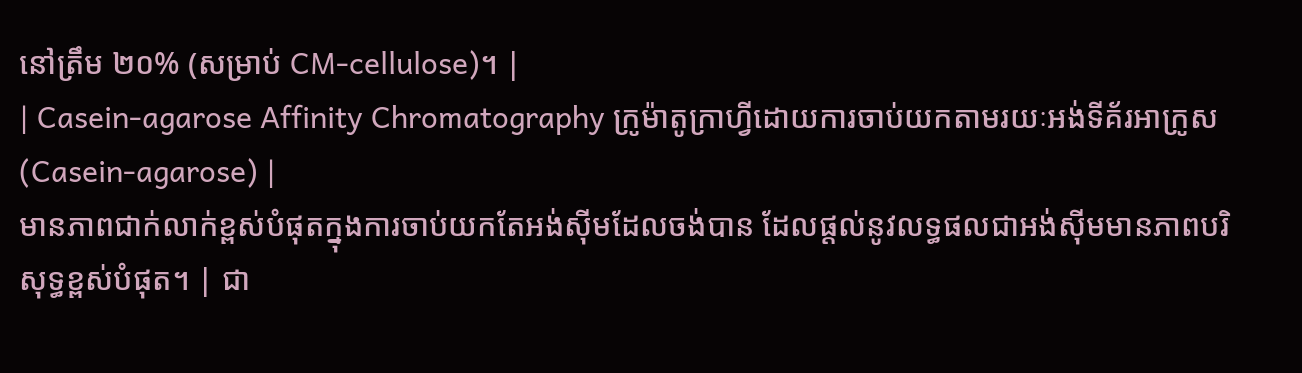នៅត្រឹម ២០% (សម្រាប់ CM-cellulose)។ |
| Casein-agarose Affinity Chromatography ក្រូម៉ាតូក្រាហ្វីដោយការចាប់យកតាមរយៈអង់ទីគ័រអាក្រូស (Casein-agarose) |
មានភាពជាក់លាក់ខ្ពស់បំផុតក្នុងការចាប់យកតែអង់ស៊ីមដែលចង់បាន ដែលផ្តល់នូវលទ្ធផលជាអង់ស៊ីមមានភាពបរិសុទ្ធខ្ពស់បំផុត។ | ជា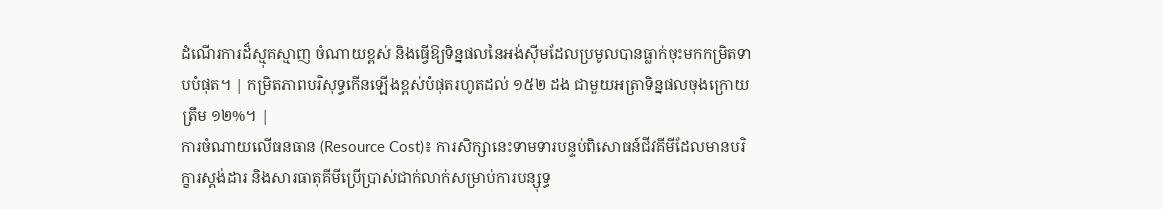ដំណើរការដ៏ស្មុគស្មាញ ចំណាយខ្ពស់ និងធ្វើឱ្យទិន្នផលនៃអង់ស៊ីមដែលប្រមូលបានធ្លាក់ចុះមកកម្រិតទាបបំផុត។ | កម្រិតភាពបរិសុទ្ធកើនឡើងខ្ពស់បំផុតរហូតដល់ ១៥២ ដង ជាមួយអត្រាទិន្នផលចុងក្រោយត្រឹម ១២%។ |
ការចំណាយលើធនធាន (Resource Cost)៖ ការសិក្សានេះទាមទារបន្ទប់ពិសោធន៍ជីវគីមីដែលមានបរិក្ខារស្តង់ដារ និងសារធាតុគីមីប្រើប្រាស់ជាក់លាក់សម្រាប់ការបន្សុទ្ធ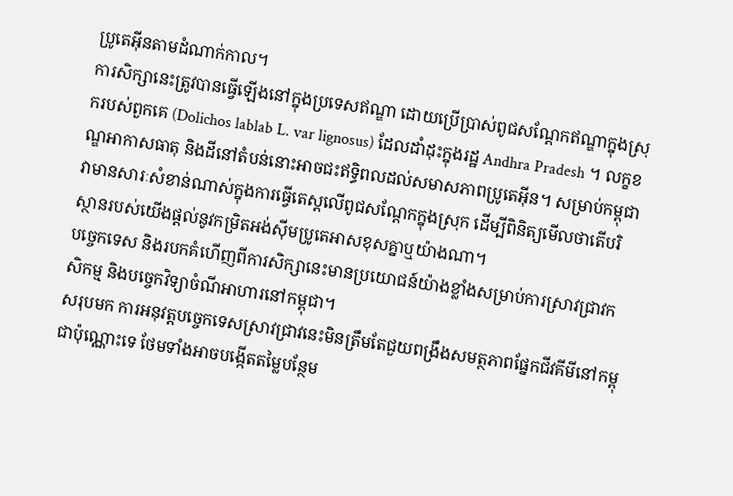ប្រូតេអ៊ីនតាមដំណាក់កាល។
ការសិក្សានេះត្រូវបានធ្វើឡើងនៅក្នុងប្រទេសឥណ្ឌា ដោយប្រើប្រាស់ពូជសណ្តែកឥណ្ឌាក្នុងស្រុករបស់ពួកគេ (Dolichos lablab L. var lignosus) ដែលដាំដុះក្នុងរដ្ឋ Andhra Pradesh ។ លក្ខខណ្ឌអាកាសធាតុ និងដីនៅតំបន់នោះអាចជះឥទ្ធិពលដល់សមាសភាពប្រូតេអ៊ីន។ សម្រាប់កម្ពុជា វាមានសារៈសំខាន់ណាស់ក្នុងការធ្វើតេស្តលើពូជសណ្តែកក្នុងស្រុក ដើម្បីពិនិត្យមើលថាតើបរិស្ថានរបស់យើងផ្តល់នូវកម្រិតអង់ស៊ីមប្រូតេអាសខុសគ្នាឬយ៉ាងណា។
បច្ចេកទេស និងរបកគំហើញពីការសិក្សានេះមានប្រយោជន៍យ៉ាងខ្លាំងសម្រាប់ការស្រាវជ្រាវកសិកម្ម និងបច្ចេកវិទ្យាចំណីអាហារនៅកម្ពុជា។
សរុបមក ការអនុវត្តបច្ចេកទេសស្រាវជ្រាវនេះមិនត្រឹមតែជួយពង្រឹងសមត្ថភាពផ្នែកជីវគីមីនៅកម្ពុជាប៉ុណ្ណោះទេ ថែមទាំងអាចបង្កើតតម្លៃបន្ថែម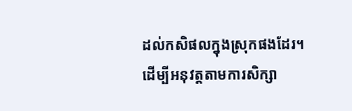ដល់កសិផលក្នុងស្រុកផងដែរ។
ដើម្បីអនុវត្តតាមការសិក្សា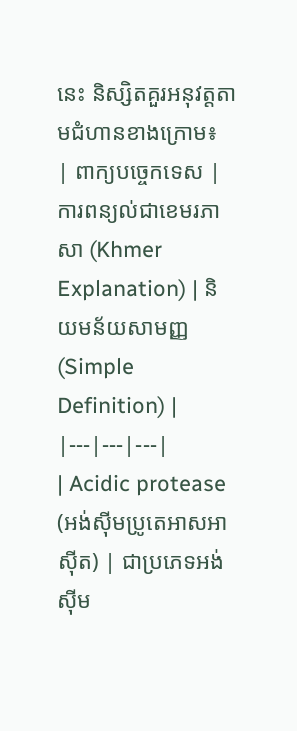នេះ និស្សិតគួរអនុវត្តតាមជំហានខាងក្រោម៖
| ពាក្យបច្ចេកទេស | ការពន្យល់ជាខេមរភាសា (Khmer Explanation) | និយមន័យសាមញ្ញ (Simple Definition) |
|---|---|---|
| Acidic protease (អង់ស៊ីមប្រូតេអាសអាស៊ីត) | ជាប្រភេទអង់ស៊ីម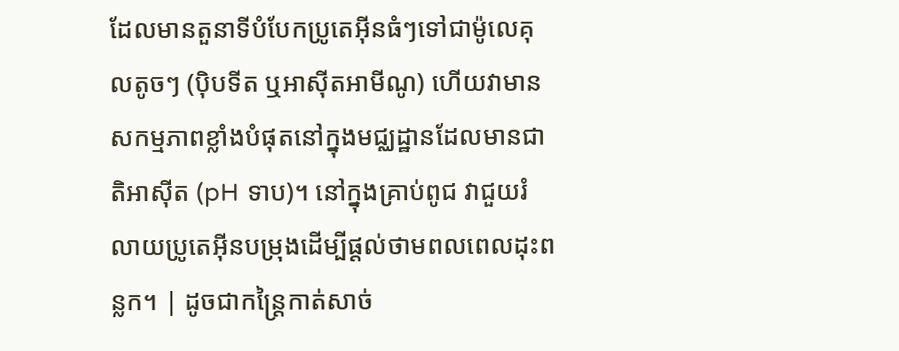ដែលមានតួនាទីបំបែកប្រូតេអ៊ីនធំៗទៅជាម៉ូលេគុលតូចៗ (ប៉ិបទីត ឬអាស៊ីតអាមីណូ) ហើយវាមានសកម្មភាពខ្លាំងបំផុតនៅក្នុងមជ្ឈដ្ឋានដែលមានជាតិអាស៊ីត (pH ទាប)។ នៅក្នុងគ្រាប់ពូជ វាជួយរំលាយប្រូតេអ៊ីនបម្រុងដើម្បីផ្តល់ថាមពលពេលដុះពន្លក។ | ដូចជាកន្ត្រៃកាត់សាច់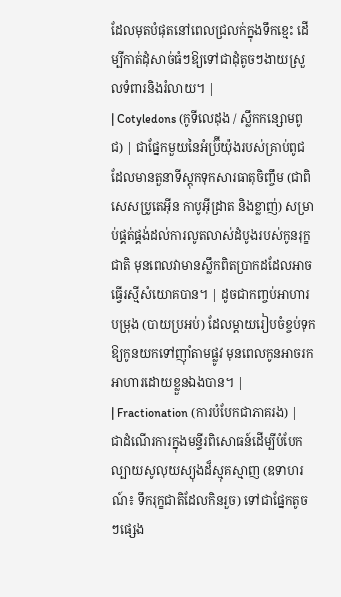ដែលមុតបំផុតនៅពេលជ្រលក់ក្នុងទឹកខ្មេះ ដើម្បីកាត់ដុំសាច់ធំៗឱ្យទៅជាដុំតូចៗងាយស្រួលទំពារនិងរំលាយ។ |
| Cotyledons (កូទីលេដុង / ស្លឹកកន្សោមពូជ) | ជាផ្នែកមួយនៃអំប្រ៊ីយ៉ុងរបស់គ្រាប់ពូជ ដែលមានតួនាទីស្តុកទុកសារធាតុចិញ្ចឹម (ជាពិសេសប្រូតេអ៊ីន កាបូអ៊ីដ្រាត និងខ្លាញ់) សម្រាប់ផ្គត់ផ្គង់ដល់ការលូតលាស់ដំបូងរបស់កូនរុក្ខជាតិ មុនពេលវាមានស្លឹកពិតប្រាកដដែលអាចធ្វើរស្មីសំយោគបាន។ | ដូចជាកញ្ចប់អាហារបម្រុង (បាយប្រអប់) ដែលម្តាយរៀបចំខ្ចប់ទុកឱ្យកូនយកទៅញ៉ាំតាមផ្លូវ មុនពេលកូនអាចរកអាហារដោយខ្លួនឯងបាន។ |
| Fractionation (ការបំបែកជាភាគរង) | ជាដំណើរការក្នុងមន្ទីរពិសោធន៍ដើម្បីបំបែកល្បាយសូលុយស្យុងដ៏ស្មុគស្មាញ (ឧទាហរណ៍៖ ទឹករុក្ខជាតិដែលកិនរួច) ទៅជាផ្នែកតូចៗផ្សេង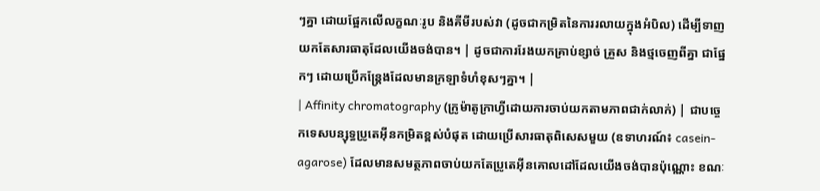ៗគ្នា ដោយផ្អែកលើលក្ខណៈរូប និងគីមីរបស់វា (ដូចជាកម្រិតនៃការរលាយក្នុងអំបិល) ដើម្បីទាញយកតែសារធាតុដែលយើងចង់បាន។ | ដូចជាការរែងយកគ្រាប់ខ្សាច់ គ្រួស និងថ្មចេញពីគ្នា ជាផ្នែកៗ ដោយប្រើកន្ត្រែងដែលមានក្រឡាទំហំខុសៗគ្នា។ |
| Affinity chromatography (ក្រូម៉ាតូក្រាហ្វីដោយការចាប់យកតាមភាពជាក់លាក់) | ជាបច្ចេកទេសបន្សុទ្ធប្រូតេអ៊ីនកម្រិតខ្ពស់បំផុត ដោយប្រើសារធាតុពិសេសមួយ (ឧទាហរណ៍៖ casein-agarose) ដែលមានសមត្ថភាពចាប់យកតែប្រូតេអ៊ីនគោលដៅដែលយើងចង់បានប៉ុណ្ណោះ ខណៈ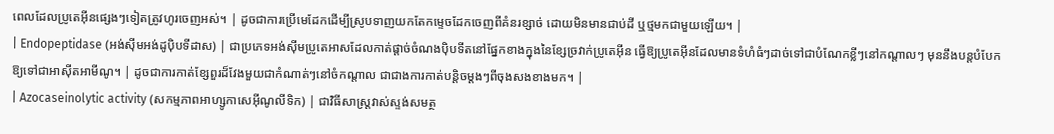ពេលដែលប្រូតេអ៊ីនផ្សេងៗទៀតត្រូវហូរចេញអស់។ | ដូចជាការប្រើមេដែកដើម្បីស្រូបទាញយកតែកម្ទេចដែកចេញពីគំនរខ្សាច់ ដោយមិនមានជាប់ដី ឬថ្មមកជាមួយឡើយ។ |
| Endopeptidase (អង់ស៊ីមអង់ដូប៉ិបទីដាស) | ជាប្រភេទអង់ស៊ីមប្រូតេអាសដែលកាត់ផ្តាច់ចំណងប៉ិបទីតនៅផ្នែកខាងក្នុងនៃខ្សែច្រវាក់ប្រូតេអ៊ីន ធ្វើឱ្យប្រូតេអ៊ីនដែលមានទំហំធំៗដាច់ទៅជាបំណែកខ្លីៗនៅកណ្តាលៗ មុននឹងបន្តបំបែកឱ្យទៅជាអាស៊ីតអាមីណូ។ | ដូចជាការកាត់ខ្សែពួរដ៏វែងមួយជាកំណាត់ៗនៅចំកណ្តាល ជាជាងការកាត់បន្តិចម្តងៗពីចុងសងខាងមក។ |
| Azocaseinolytic activity (សកម្មភាពអាហ្សូកាសេអ៊ីណូលីទិក) | ជាវិធីសាស្ត្រវាស់ស្ទង់សមត្ថ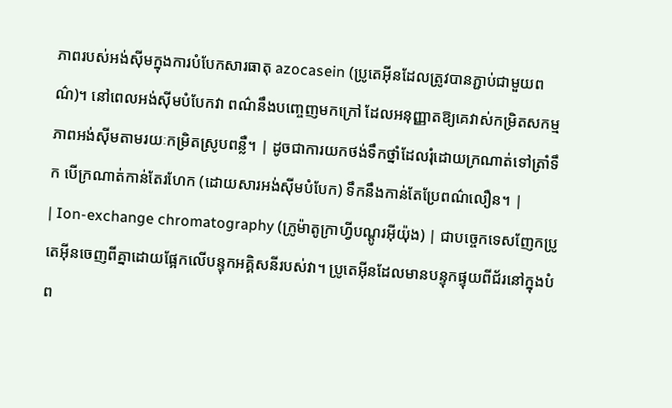ភាពរបស់អង់ស៊ីមក្នុងការបំបែកសារធាតុ azocasein (ប្រូតេអ៊ីនដែលត្រូវបានភ្ជាប់ជាមួយពណ៌)។ នៅពេលអង់ស៊ីមបំបែកវា ពណ៌នឹងបញ្ចេញមកក្រៅ ដែលអនុញ្ញាតឱ្យគេវាស់កម្រិតសកម្មភាពអង់ស៊ីមតាមរយៈកម្រិតស្រូបពន្លឺ។ | ដូចជាការយកថង់ទឹកថ្នាំដែលរុំដោយក្រណាត់ទៅត្រាំទឹក បើក្រណាត់កាន់តែរហែក (ដោយសារអង់ស៊ីមបំបែក) ទឹកនឹងកាន់តែប្រែពណ៌លឿន។ |
| Ion-exchange chromatography (ក្រូម៉ាតូក្រាហ្វីបណ្តូរអ៊ីយ៉ុង) | ជាបច្ចេកទេសញែកប្រូតេអ៊ីនចេញពីគ្នាដោយផ្អែកលើបន្ទុកអគ្គិសនីរបស់វា។ ប្រូតេអ៊ីនដែលមានបន្ទុកផ្ទុយពីជ័រនៅក្នុងបំព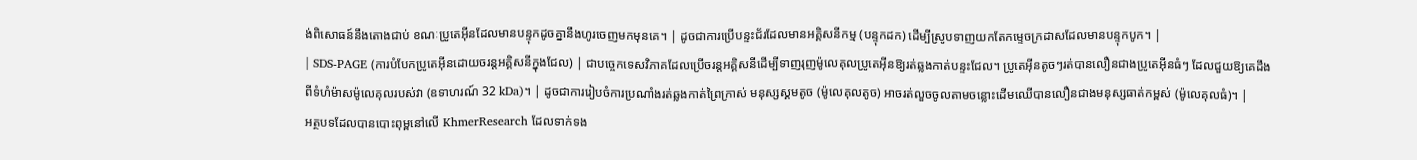ង់ពិសោធន៍នឹងតោងជាប់ ខណៈប្រូតេអ៊ីនដែលមានបន្ទុកដូចគ្នានឹងហូរចេញមកមុនគេ។ | ដូចជាការប្រើបន្ទះជ័រដែលមានអគ្គិសនីកម្ម (បន្ទុកដក) ដើម្បីស្រូបទាញយកតែកម្ទេចក្រដាសដែលមានបន្ទុកបូក។ |
| SDS-PAGE (ការបំបែកប្រូតេអ៊ីនដោយចរន្តអគ្គិសនីក្នុងជែល) | ជាបច្ចេកទេសវិភាគដែលប្រើចរន្តអគ្គិសនីដើម្បីទាញរុញម៉ូលេគុលប្រូតេអ៊ីនឱ្យរត់ឆ្លងកាត់បន្ទះជែល។ ប្រូតេអ៊ីនតូចៗរត់បានលឿនជាងប្រូតេអ៊ីនធំៗ ដែលជួយឱ្យគេដឹងពីទំហំម៉ាសម៉ូលេគុលរបស់វា (ឧទាហរណ៍ 32 kDa)។ | ដូចជាការរៀបចំការប្រណាំងរត់ឆ្លងកាត់ព្រៃក្រាស់ មនុស្សស្គមតូច (ម៉ូលេគុលតូច) អាចរត់លួចចូលតាមចន្លោះដើមឈើបានលឿនជាងមនុស្សធាត់កម្ពស់ (ម៉ូលេគុលធំ)។ |
អត្ថបទដែលបានបោះពុម្ពនៅលើ KhmerResearch ដែលទាក់ទង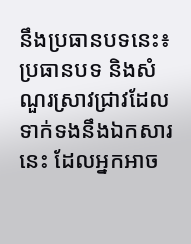នឹងប្រធានបទនេះ៖
ប្រធានបទ និងសំណួរស្រាវជ្រាវដែលទាក់ទងនឹងឯកសារនេះ ដែលអ្នកអាច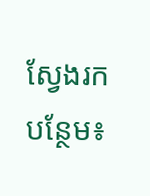ស្វែងរកបន្ថែម៖